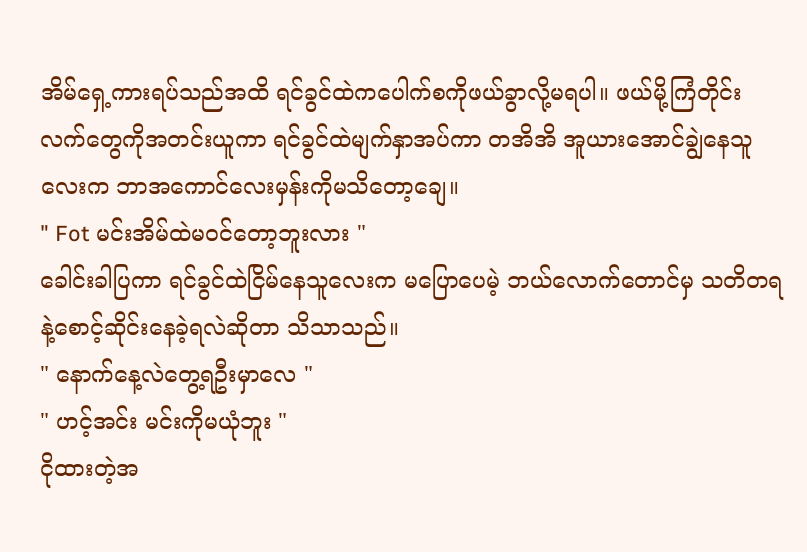အိမ်ရှေ့ကားရပ်သည်အထိ ရင်ခွင်ထဲကပေါက်စကိုဖယ်ခွာလို့မရပါ။ ဖယ်မို့ကြံတိုင်း လက်တွေကိုအတင်းယူကာ ရင်ခွင်ထဲမျက်နှာအပ်ကာ တအိအိ အူယားအောင်ချွဲနေသူလေးက ဘာအကောင်လေးမှန်းကိုမသိတော့ချေ။
" Fot မင်းအိမ်ထဲမဝင်တော့ဘူးလား "
ခေါင်းခါပြကာ ရင်ခွင်ထဲငြိမ်နေသူလေးက မပြောပေမဲ့ ဘယ်လောက်တောင်မှ သတိတရနဲ့စောင့်ဆိုင်းနေခဲ့ရလဲဆိုတာ သိသာသည်။
" နောက်နေ့လဲတွေ့ရဦးမှာလေ "
" ဟင့်အင်း မင်းကိုမယုံဘူး "
ငိုထားတဲ့အ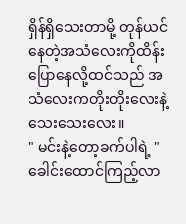ရှိန်ရှိသေးတာမို့ တုန်ယင်နေတဲ့အသံလေးကိုထိန်းပြောနေလို့ထင်သည် အသံလေးကတိုးတိုးလေးနဲ့ သေးသေးလေး။
" မင်းနဲ့တော့ခက်ပါရဲ့ "
ခေါင်းထောင်ကြည့်လာ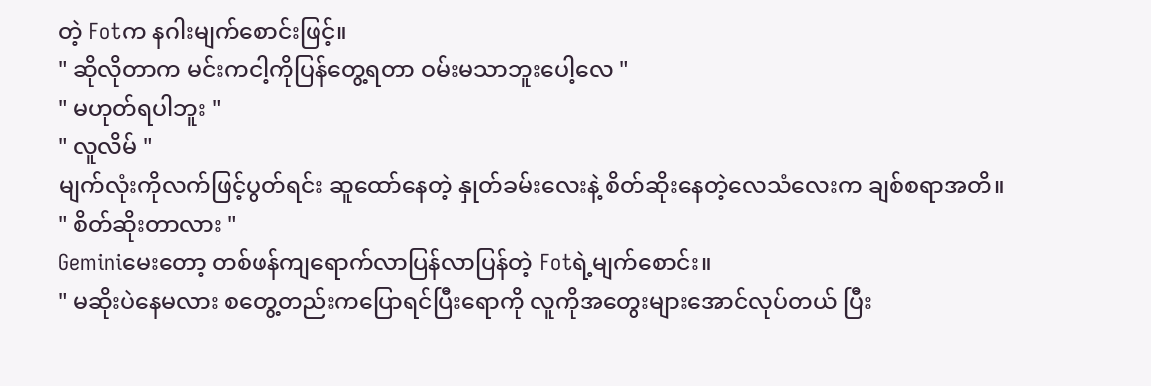တဲ့ Fotက နဂါးမျက်စောင်းဖြင့်။
" ဆိုလိုတာက မင်းကငါ့ကိုပြန်တွေ့ရတာ ဝမ်းမသာဘူးပေါ့လေ "
" မဟုတ်ရပါဘူး "
" လူလိမ် "
မျက်လုံးကိုလက်ဖြင့်ပွတ်ရင်း ဆူထော်နေတဲ့ နှုတ်ခမ်းလေးနဲ့ စိတ်ဆိုးနေတဲ့လေသံလေးက ချစ်စရာအတိ။
" စိတ်ဆိုးတာလား "
Geminiမေးတော့ တစ်ဖန်ကျရောက်လာပြန်လာပြန်တဲ့ Fotရဲ့မျက်စောင်း။
" မဆိုးပဲနေမလား စတွေ့တည်းကပြောရင်ပြီးရောကို လူကိုအတွေးများအောင်လုပ်တယ် ပြီး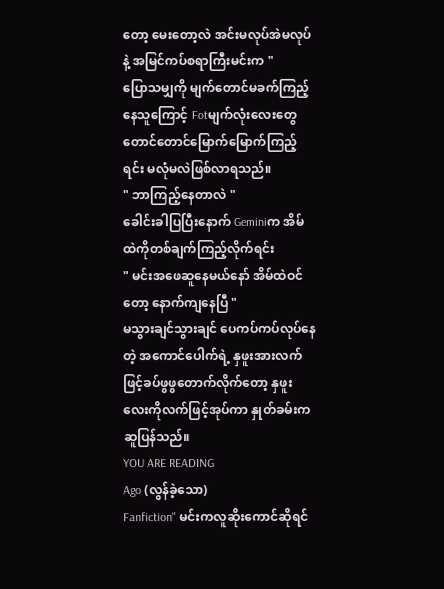တော့ မေးတော့လဲ အင်းမလုပ်အဲမလုပ်နဲ့ အမြင်ကပ်စရာကြီးမင်းက "
ပြောသမျှကို မျက်တောင်မခက်ကြည့်နေသူကြောင့် Fotမျက်လုံးလေးတွေ တောင်တောင်မြောက်မြောက်ကြည့်ရင်း မလုံမလဲဖြစ်လာရသည်။
" ဘာကြည့်နေတာလဲ "
ခေါင်းခါပြပြီးနောက် Geminiက အိမ်ထဲကိုတစ်ချက်ကြည့်လိုက်ရင်း
" မင်းအဖေဆူနေမယ်နော် အိမ်ထဲဝင်တော့ နောက်ကျနေပြီ "
မသွားချင်သွားချင် ပေကပ်ကပ်လုပ်နေတဲ့ အကောင်ပေါက်ရဲ့ နှဖူးအားလက်ဖြင့်ခပ်ဖွဖွတောက်လိုက်တော့ နှဖူးလေးကိုလက်ဖြင့်အုပ်ကာ နှုတ်ခမ်းကဆူပြန်သည်။
YOU ARE READING
Ago (လွန်ခဲ့သော)
Fanfiction" မင်းကလူဆိုးကောင်ဆိုရင်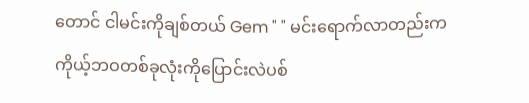တောင် ငါမင်းကိုချစ်တယ် Gem " " မင်းရောက်လာတည်းကကိုယ့်ဘဝတစ်ခုလုံးကိုပြောင်းလဲပစ်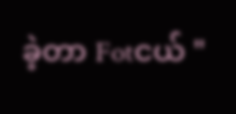ခဲ့တာ Fotငယ် "